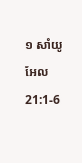១ សាំយូអែល 21:1-6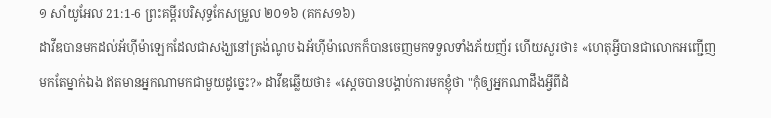១ សាំយូអែល 21:1-6 ព្រះគម្ពីរបរិសុទ្ធកែសម្រួល ២០១៦ (គកស១៦)
ដាវីឌបានមកដល់អ័ហ៊ីម៉ាឡេកដែលជាសង្ឃនៅត្រង់ណូប ឯអ័ហ៊ីម៉ាលេកក៏បានចេញមកទទួលទាំងភ័យញ័រ ហើយសួរថា៖ «ហេតុអ្វីបានជាលោកអញ្ជើញមកតែម្នាក់ឯង ឥតមានអ្នកណាមកជាមួយដូច្នេះ?» ដាវីឌឆ្លើយថា៖ «ស្តេចបានបង្គាប់ការមកខ្ញុំថា "កុំឲ្យអ្នកណាដឹងអ្វីពីដំ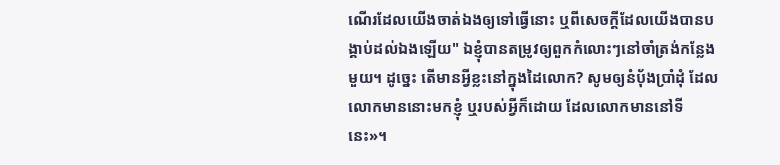ណើរដែលយើងចាត់ឯងឲ្យទៅធ្វើនោះ ឬពីសេចក្ដីដែលយើងបានបង្គាប់ដល់ឯងឡើយ" ឯខ្ញុំបានតម្រូវឲ្យពួកកំលោះៗនៅចាំត្រង់កន្លែងមួយ។ ដូច្នេះ តើមានអ្វីខ្លះនៅក្នុងដៃលោក? សូមឲ្យនំបុ័ងប្រាំដុំ ដែលលោកមាននោះមកខ្ញុំ ឬរបស់អ្វីក៏ដោយ ដែលលោកមាននៅទីនេះ»។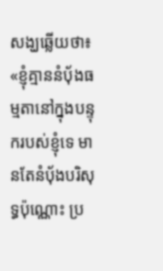សង្ឃឆ្លើយថា៖ «ខ្ញុំគ្មាននំបុ័ងធម្មតានៅក្នុងបន្ទុករបស់ខ្ញុំទេ មានតែនំបុ័ងបរិសុទ្ធប៉ុណ្ណោះ ប្រ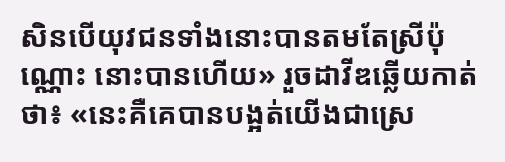សិនបើយុវជនទាំងនោះបានតមតែស្រីប៉ុណ្ណោះ នោះបានហើយ» រួចដាវីឌឆ្លើយកាត់ថា៖ «នេះគឺគេបានបង្អត់យើងជាស្រេ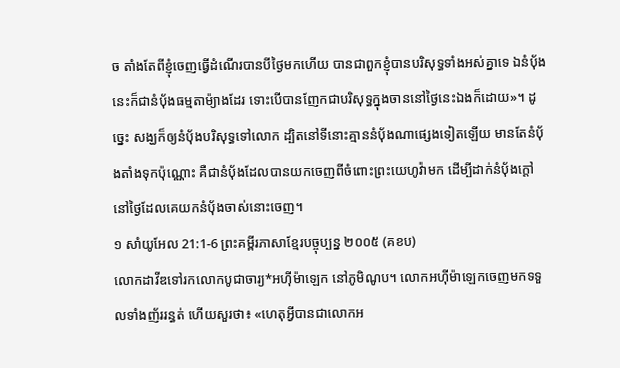ច តាំងតែពីខ្ញុំចេញធ្វើដំណើរបានបីថ្ងៃមកហើយ បានជាពួកខ្ញុំបានបរិសុទ្ធទាំងអស់គ្នាទេ ឯនំបុ័ងនេះក៏ជានំបុ័ងធម្មតាម៉្យាងដែរ ទោះបើបានញែកជាបរិសុទ្ធក្នុងចាននៅថ្ងៃនេះឯងក៏ដោយ»។ ដូច្នេះ សង្ឃក៏ឲ្យនំបុ័ងបរិសុទ្ធទៅលោក ដ្បិតនៅទីនោះគ្មាននំបុ័ងណាផ្សេងទៀតឡើយ មានតែនំបុ័ងតាំងទុកប៉ុណ្ណោះ គឺជានំបុ័ងដែលបានយកចេញពីចំពោះព្រះយេហូវ៉ាមក ដើម្បីដាក់នំបុ័ងក្តៅ នៅថ្ងៃដែលគេយកនំបុ័ងចាស់នោះចេញ។
១ សាំយូអែល 21:1-6 ព្រះគម្ពីរភាសាខ្មែរបច្ចុប្បន្ន ២០០៥ (គខប)
លោកដាវីឌទៅរកលោកបូជាចារ្យ*អហ៊ីម៉ាឡេក នៅភូមិណូប។ លោកអហ៊ីម៉ាឡេកចេញមកទទួលទាំងញ័ររន្ធត់ ហើយសួរថា៖ «ហេតុអ្វីបានជាលោកអ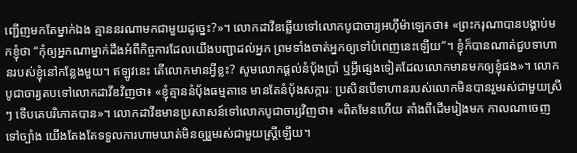ញ្ជើញមកតែម្នាក់ឯង គ្មាននរណាមកជាមួយដូច្នេះ?»។ លោកដាវីឌឆ្លើយទៅលោកបូជាចារ្យអហ៊ីម៉ាឡេកថា៖ «ព្រះករុណាបានបង្គាប់មកខ្ញុំថា “កុំឲ្យអ្នកណាម្នាក់ដឹងអំពីកិច្ចការដែលយើងបញ្ជាដល់អ្នក ព្រមទាំងចាត់អ្នកឲ្យទៅបំពេញនេះឡើយ”។ ខ្ញុំក៏បានណាត់ជួបទាហានរបស់ខ្ញុំនៅកន្លែងមួយ។ ឥឡូវនេះ តើលោកមានអ្វីខ្លះ? សូមលោកផ្ដល់នំប៉័ងប្រាំ ឬអ្វីផ្សេងទៀតដែលលោកមានមកឲ្យខ្ញុំផង»។ លោកបូជាចារ្យតបទៅលោកដាវីឌវិញថា៖ «ខ្ញុំគ្មាននំប៉័ងធម្មតាទេ មានតែនំប៉័ងសក្ការៈ ប្រសិនបើទាហានរបស់លោកមិនបានរួមរស់ជាមួយស្រីៗ ទើបគេបរិភោគបាន»។ លោកដាវីឌមានប្រសាសន៍ទៅលោកបូជាចារ្យវិញថា៖ «ពិតមែនហើយ តាំងពីដើមរៀងមក កាលណាចេញទៅច្បាំង យើងតែងតែទទួលការហាមឃាត់មិនឲ្យរួមរស់ជាមួយស្ត្រីឡើយ។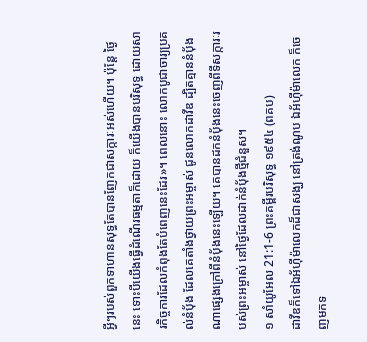អ្វីៗរបស់ពួកទាហានសុទ្ធតែបានញែកជាសក្ការៈអស់ហើយ។ ប៉ុន្តែ ថ្ងៃនេះ ទោះបីយើងធ្វើដំណើរធម្មតាក៏ដោយ ក៏យើងបានបរិសុទ្ធ ដោយសារកិច្ចការដែលកំពុងតែបំពេញនេះដែរ»។ ពេលនោះ លោកបូជាចារ្យប្រគល់នំប៉័ង ដែលគេតាំងថ្វាយព្រះអម្ចាស់ ជូនលោកដាវីឌ ដ្បិតគ្មាននំប៉័ងណាផ្សេងក្រៅពីនំប៉័ងនេះឡើយ។ គេបានដកនំប៉័ងនេះចេញពីទីសក្ការៈរបស់ព្រះអម្ចាស់ នៅថ្ងៃដែលដាក់នំប៉័ងថ្មីជំនួស។
១ សាំយូអែល 21:1-6 ព្រះគម្ពីរបរិសុទ្ធ ១៩៥៤ (ពគប)
ដាវីឌក៏ទៅឯអ័ហ៊ីម៉ាលេកដ៏ជាសង្ឃ នៅត្រង់ណូប ឯអ័ហ៊ីម៉ាលេក ក៏ចេញមកទ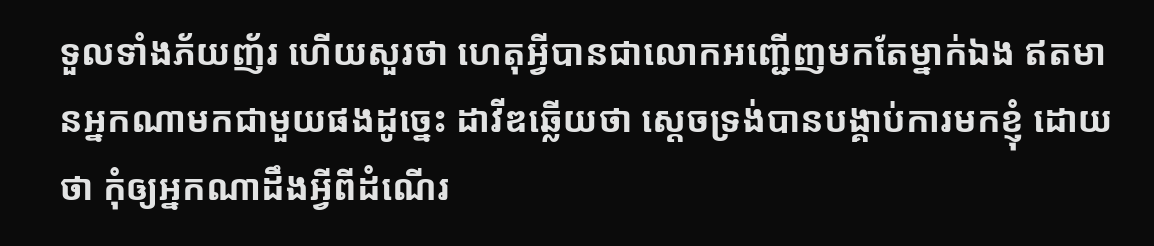ទួលទាំងភ័យញ័រ ហើយសួរថា ហេតុអ្វីបានជាលោកអញ្ជើញមកតែម្នាក់ឯង ឥតមានអ្នកណាមកជាមួយផងដូច្នេះ ដាវីឌឆ្លើយថា ស្តេចទ្រង់បានបង្គាប់ការមកខ្ញុំ ដោយថា កុំឲ្យអ្នកណាដឹងអ្វីពីដំណើរ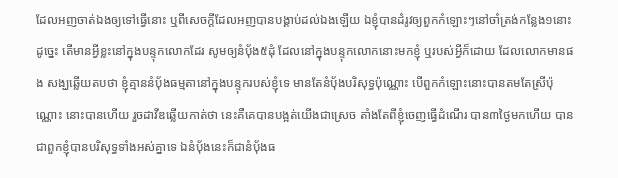ដែលអញចាត់ឯងឲ្យទៅធ្វើនោះ ឬពីសេចក្ដីដែលអញបានបង្គាប់ដល់ឯងឡើយ ឯខ្ញុំបានដំរូវឲ្យពួកកំឡោះៗនៅចាំត្រង់កន្លែង១នោះ ដូច្នេះ តើមានអ្វីខ្លះនៅក្នុងបន្ទុកលោកដែរ សូមឲ្យនំបុ័ង៥ដុំ ដែលនៅក្នុងបន្ទុកលោកនោះមកខ្ញុំ ឬរបស់អ្វីក៏ដោយ ដែលលោកមានផង សង្ឃឆ្លើយតបថា ខ្ញុំគ្មាននំបុ័ងធម្មតានៅក្នុងបន្ទុករបស់ខ្ញុំទេ មានតែនំបុ័ងបរិសុទ្ធប៉ុណ្ណោះ បើពួកកំឡោះនោះបានតមតែស្រីប៉ុណ្ណោះ នោះបានហើយ រួចដាវីឌឆ្លើយកាត់ថា នេះគឺគេបានបង្អត់យើងជាស្រេច តាំងតែពីខ្ញុំចេញធ្វើដំណើរ បាន៣ថ្ងៃមកហើយ បានជាពួកខ្ញុំបានបរិសុទ្ធទាំងអស់គ្នាទេ ឯនំបុ័ងនេះក៏ជានំបុ័ងធ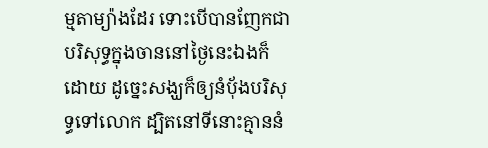ម្មតាម្យ៉ាងដែរ ទោះបើបានញែកជាបរិសុទ្ធក្នុងចាននៅថ្ងៃនេះឯងក៏ដោយ ដូច្នេះសង្ឃក៏ឲ្យនំបុ័ងបរិសុទ្ធទៅលោក ដ្បិតនៅទីនោះគ្មាននំ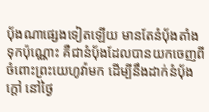បុ័ងណាផ្សេងទៀតឡើយ មានតែនំបុ័ងតាំងទុកប៉ុណ្ណោះ គឺជានំបុ័ងដែលបានយកចេញពីចំពោះព្រះយេហូវ៉ាមក ដើម្បីនឹងដាក់នំបុ័ងក្តៅ នៅថ្ងៃ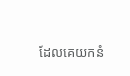ដែលគេយកនំ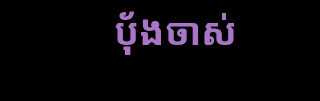បុ័ងចាស់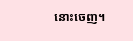នោះចេញ។